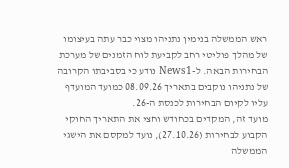ראש הממשלה בנימין נתניהו מצוי כבר עתה בעיצומו של מהלך פוליטי רחב לקביעת לוח הזמנים של מערכת הבחירות הבאה. ל-News1 נודע כי בסביבתו הקרובה של נתניהו נוקבים בתאריך 08.09.26 כמועד המועדף עליו לקיום הבחירות לכנסת ה-26.
מועד זה, המקדים בכחודש וחצי את התאריך החוקי הקבוע לבחירות (27.10.26), נועד למקסם את הישגי הממשלה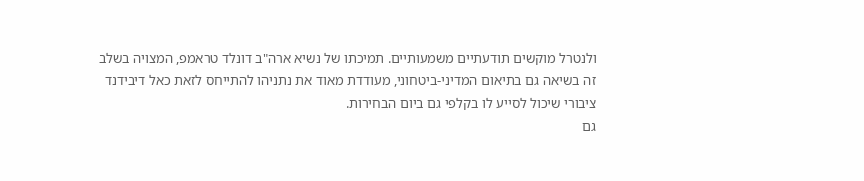ולנטרל מוקשים תודעתיים משמעותיים. תמיכתו של נשיא ארה"ב דונלד טראמפ, המצויה בשלב זה בשיאה גם בתיאום המדיני-ביטחוני, מעודדת מאוד את נתניהו להתייחס לזאת כאל דיבידנד ציבורי שיכול לסייע לו בקלפי גם ביום הבחירות.
גם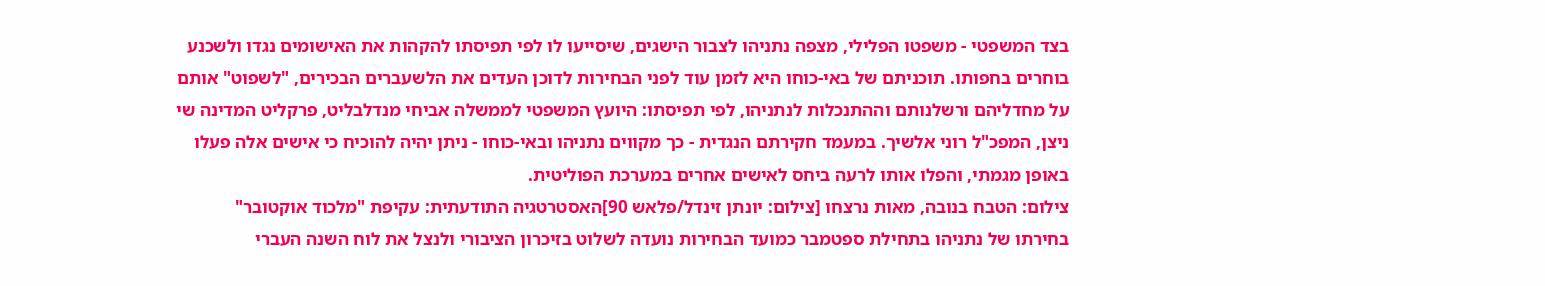בצד המשפטי - משפטו הפלילי, מצפה נתניהו לצבור הישגים, שיסייעו לו לפי תפיסתו להקהות את האישומים נגדו ולשכנע בוחרים בחפותו. תוכניתם של באי-כוחו היא לזמן עוד לפני הבחירות לדוכן העדים את הלשעברים הבכירים, "לשפוט" אותם על מחדליהם ורשלנותם וההתנכלות לנתניהו, לפי תפיסתו: היועץ המשפטי לממשלה אביחי מנדלבליט, פרקליט המדינה שי ניצן, המפכ"ל רוני אלשיך. במעמד חקירתם הנגדית - כך מקווים נתניהו ובאי-כוחו - ניתן יהיה להוכיח כי אישים אלה פעלו באופן מגמתי, והפלו אותו לרעה ביחס לאישים אחרים במערכת הפוליטית.
צילום: הטבח בנובה, מאות נרצחו [צילום: יונתן זינדל/פלאש 90]האסטרטגיה התודעתית: עקיפת "מלכוד אוקטובר"
בחירתו של נתניהו בתחילת ספטמבר כמועד הבחירות נועדה לשלוט בזיכרון הציבורי ולנצל את לוח השנה העברי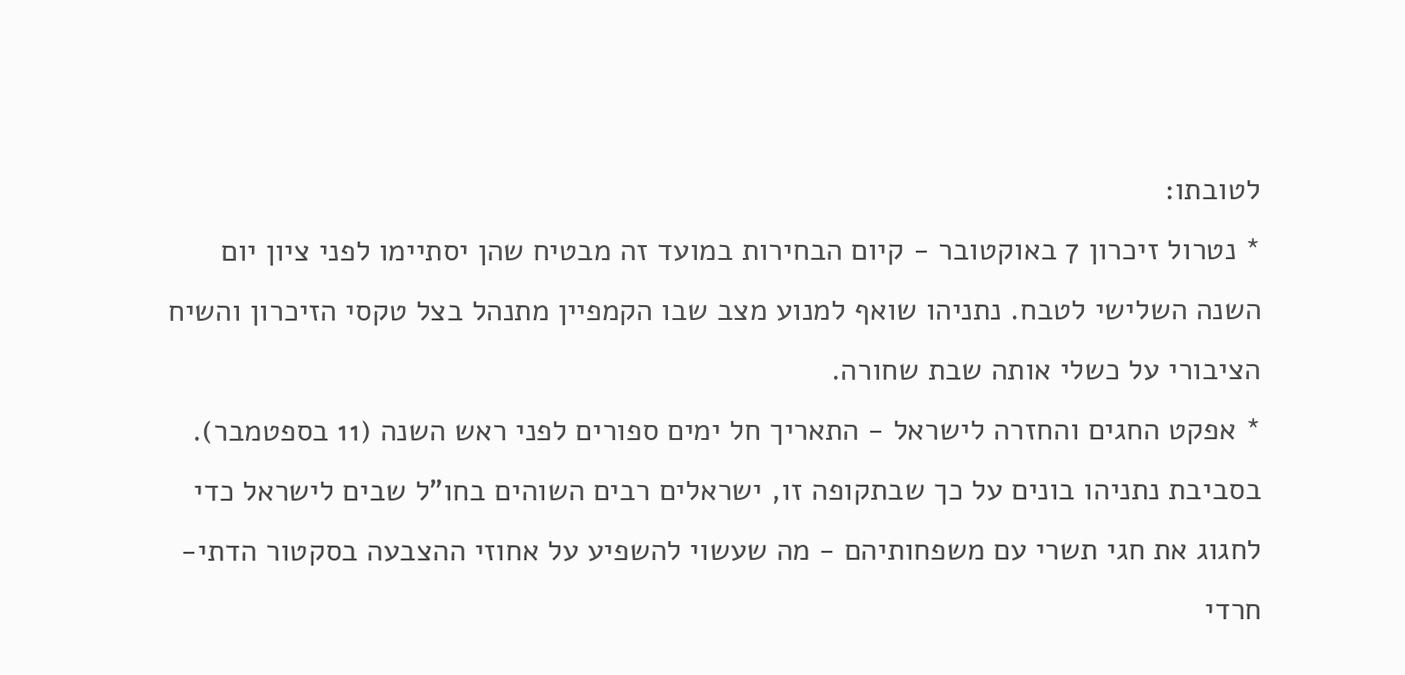לטובתו:
* נטרול זיכרון 7 באוקטובר - קיום הבחירות במועד זה מבטיח שהן יסתיימו לפני ציון יום השנה השלישי לטבח. נתניהו שואף למנוע מצב שבו הקמפיין מתנהל בצל טקסי הזיכרון והשיח הציבורי על כשלי אותה שבת שחורה.
* אפקט החגים והחזרה לישראל - התאריך חל ימים ספורים לפני ראש השנה (11 בספטמבר). בסביבת נתניהו בונים על כך שבתקופה זו, ישראלים רבים השוהים בחו"ל שבים לישראל כדי לחגוג את חגי תשרי עם משפחותיהם - מה שעשוי להשפיע על אחוזי ההצבעה בסקטור הדתי-חרדי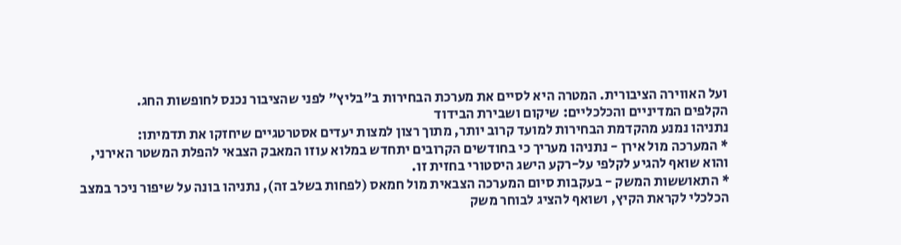ועל האווירה הציבורית. המטרה היא לסיים את מערכת הבחירות ב"בליץ" לפני שהציבור נכנס לחופשות החג.
הקלפים המדיניים והכלכליים: שיקום ושבירת הבידוד
נתניהו נמנע מהקדמת הבחירות למועד קרוב יותר, מתוך רצון למצות יעדים אסטרטגיים שיחזקו את תדמיתו:
* המערכה מול אירן - נתניהו מעריך כי בחודשים הקרובים יתחדש במלוא עוזו המאבק הצבאי להפלת המשטר האירני, והוא שואף להגיע לקלפי על-רקע הישג היסטורי בחזית זו.
* התאוששות המשק - בעקבות סיום המערכה הצבאית מול חמאס (לפחות בשלב זה), נתניהו בונה על שיפור ניכר במצב הכלכלי לקראת הקיץ, ושואף להציג לבוחר משק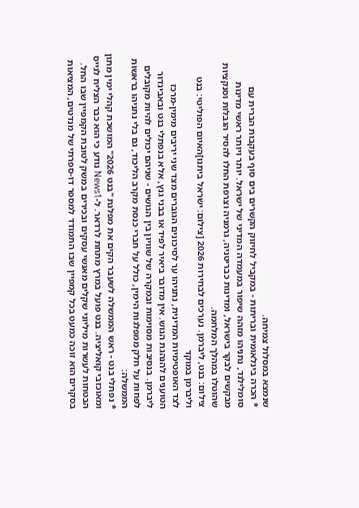שנמצא במסלול צמיחה.
* הכרה בינלאומית ובריתות - במקביל לחיזוק הקשרים בים סוף בעקבות הברית עם סומלילנד, נתניהו מזהה שיפור במעמדה המדיני של ישראל. יותר ויותר ראשי מדינות מבקשים לבקר בישראל, ומדינות כבריטניה, גרמניה וצרפת החלו להסיר הגבלות וסנקציות שהוטלו במהלך המלחמה.
צילום: בנט, ליברמן. נערכים לבחירות 2026 [צילום: ישראל ביתנו]האיום הפוליטי: בנט וליברמן במוקד
לצד האופטימיות המדינית, נתניהו ער לסיכונים הגוברים מצד שני יריבים מימין-מרכז הטוענים להנהגת הגוש. אין מדובר ביאיר לפיד או בבני גנץ, אלא בנפתלי בנט ובאביגדור ליברמן. בנסיבות מסוימות ובמקרה של שוויון בין הגושים - שניהם יכולים להיות מקובלים לפחות על חלק ממפלגות הימין, כולל על חברי כנסת מקרב הליכוד, גם בלי נתניהו בראשות הממשלה:
* נפתלי בנט - ראש הממשלה לשעבר הקים את מפלגת "בנט 2026" המושכת קהלי ימין מתון ומאוכזבי קואליציה. בנט פועל במרץ מתחת לרדאר. ל-News1 נודע כי הוא כבר הצליח לגייס הבטחות לעשרות מיליוני שקלים מאנשי עסקים ובכירים במשק לטובת הקמפיין שבו החל. בסקרים הוא זוכה כמעט בכל קמפיין שבו התמודד למספר דו-ספרתי של מנדטים, המציאות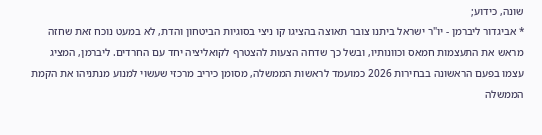שונה, כידוע;
* אביגדור ליברמן - יו"ר ישראל ביתנו צובר תאוצה בהציגו קו ניצי בסוגיות הביטחון והדת, לא במעט נוכח זאת שחזה מראש את התעצמות חמאס וכוונותיו, ובשל כך שדחה הצעות להצטרף לקואליציה יחד עם החרדים. ליברמן, המציג עצמו בפעם הראשונה בבחירות 2026 כמועמד לראשות הממשלה, מסומן כיריב מרכזי שעשוי למנוע מנתניהו את הקמת הממשלה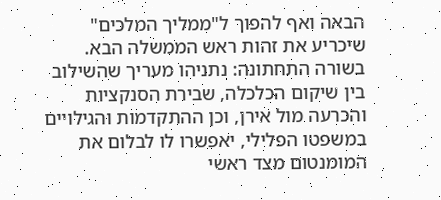הבאה ואף להפוך ל"ממליך המלכים" שיכריע את זהות ראש הממשלה הבא.
בשורה התחתונה: נתניהו מעריך שהשילוב בין שיקום הכלכלה, שבירת הסנקציות והכרעה מול אירן, וכן ההתקדמות והגילויים במשפטו הפלילי, יאפשרו לו לבלום את המומנטום מצד ראשי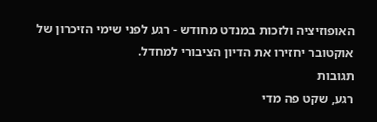האופוזיציה ולזכות במנדט מחודש - רגע לפני שימי הזיכרון של אוקטובר יחזירו את הדיון הציבורי למחדל.
תגובות
רגע, שקט פה מדי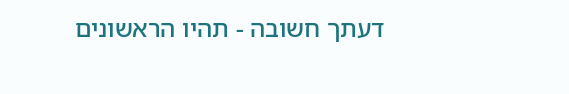דעתך חשובה - תהיו הראשונים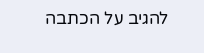להגיב על הכתבה